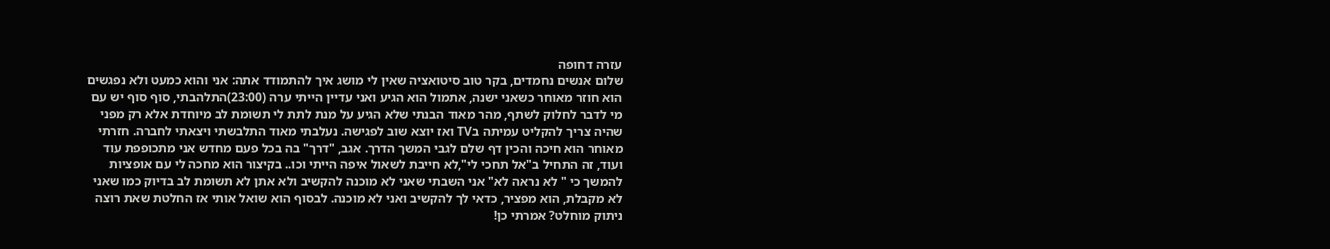עזרה דחופה
שלום אנשים נחמדים, בקר טוב סיטואציה שאין לי מושג איך להתמודד אתה: אני והוא כמעט ולא נפגשים הוא חוזר מאוחר כשאני ישנה, אתמול הוא הגיע ואני עדיין הייתי ערה (23:00)התלהבתי, סוף סוף יש עם מי לדבר לחלוק לשתף, מהר מאוד הבנתי שלא הגיע על מנת לתת לי תשומת לב מיוחדת אלא רק מפני שהיה צריך להקליט עמיתה בTV ואז יוצא שוב לפגישה. נעלבתי מאוד התלבשתי ויצאתי לחברה. חזרתי מאוחר הוא חיכה והכין דף שלם לגבי המשך הדרך. אגב, "דרך" בה בכל פעם מחדש אני מתכופפת עוד ועוד, זה התחיל ב"אל תחכי לי",לא חייבת לשאול איפה הייתי וכו.. בקיצור הוא מחכה לי עם אופציות להמשך כי " לא נראה לא" אני השבתי שאני לא מוכנה להקשיב ולא אתן לא תשומת לב בדיוק כמו שאני לא מקבלת, הוא מפציר, כדאי לך להקשיב ואני לא מוכנה. לבסוף הוא שואל אותי אז החלטת שאת רוצה ניתוק מוחלט? אמרתי כן!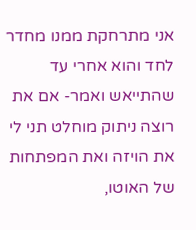אני מתרחקת ממנו מחדר לחד והוא אחרי עד שהתייאש ואמר- אם את רוצה ניתוק מוחלט תני לי את הויזה ואת המפתחות של האוטו,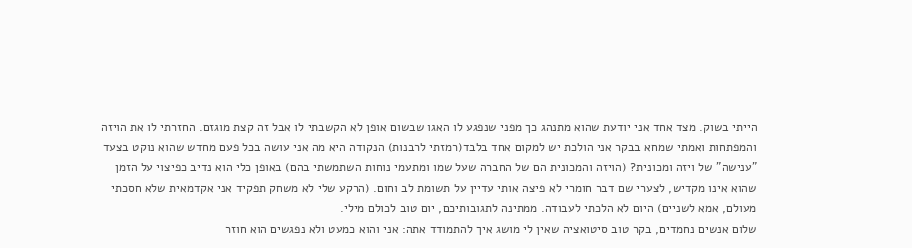הייתי בשוק. מצד אחד אני יודעת שהוא מתנהג כך מפני שנפגע לו האגו שבשום אופן לא הקשבתי לו אבל זה קצת מוגזם. החזרתי לו את הויזה והמפתחות ואמתי שמחא בבקר אני הולכת יש למקום אחד בלבד(רמזתי לרבנות) הנקודה היא מה אני עושה בכל פעם מחדש שהוא נוקט בצעד "ענישה" של ויזה ומכונית? (הויזה והמכונית הם של החברה שעל שמו ומתעמי נוחות השתמשתי בהם) באופן כלי הוא נדיב כפיצוי על הזמן שהוא אינו מקדיש, לצערי שם דבר חומרי לא פיצה אותי עדיין על תשומת לב וחום. (הרקע שלי לא משחק תפקיד אני אקדמאית שלא חסכתי מעולם, אמא לשניים) היום לא הלכתי לעבודה. ממתינה לתגובותיכם, יום טוב לכולם מילי.
שלום אנשים נחמדים, בקר טוב סיטואציה שאין לי מושג איך להתמודד אתה: אני והוא כמעט ולא נפגשים הוא חוזר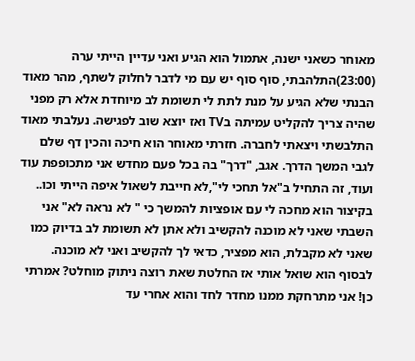מאוחר כשאני ישנה, אתמול הוא הגיע ואני עדיין הייתי ערה (23:00)התלהבתי, סוף סוף יש עם מי לדבר לחלוק לשתף, מהר מאוד הבנתי שלא הגיע על מנת לתת לי תשומת לב מיוחדת אלא רק מפני שהיה צריך להקליט עמיתה בTV ואז יוצא שוב לפגישה. נעלבתי מאוד התלבשתי ויצאתי לחברה. חזרתי מאוחר הוא חיכה והכין דף שלם לגבי המשך הדרך. אגב, "דרך" בה בכל פעם מחדש אני מתכופפת עוד ועוד, זה התחיל ב"אל תחכי לי",לא חייבת לשאול איפה הייתי וכו.. בקיצור הוא מחכה לי עם אופציות להמשך כי " לא נראה לא" אני השבתי שאני לא מוכנה להקשיב ולא אתן לא תשומת לב בדיוק כמו שאני לא מקבלת, הוא מפציר, כדאי לך להקשיב ואני לא מוכנה. לבסוף הוא שואל אותי אז החלטת שאת רוצה ניתוק מוחלט? אמרתי כן! אני מתרחקת ממנו מחדר לחד והוא אחרי עד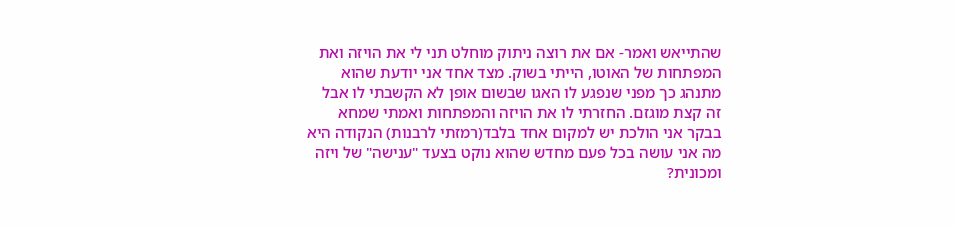שהתייאש ואמר- אם את רוצה ניתוק מוחלט תני לי את הויזה ואת המפתחות של האוטו, הייתי בשוק. מצד אחד אני יודעת שהוא מתנהג כך מפני שנפגע לו האגו שבשום אופן לא הקשבתי לו אבל זה קצת מוגזם. החזרתי לו את הויזה והמפתחות ואמתי שמחא בבקר אני הולכת יש למקום אחד בלבד(רמזתי לרבנות) הנקודה היא מה אני עושה בכל פעם מחדש שהוא נוקט בצעד "ענישה" של ויזה ומכונית?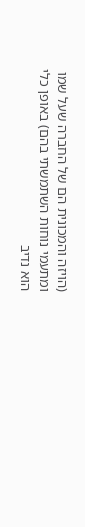(הויזה והמכונית הם של החברה שעל שמו ומתעמי נוחות השתמשתי בהם) באופן כלי הוא נדיב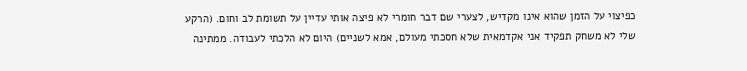כפיצוי על הזמן שהוא אינו מקדיש, לצערי שם דבר חומרי לא פיצה אותי עדיין על תשומת לב וחום. (הרקע שלי לא משחק תפקיד אני אקדמאית שלא חסכתי מעולם, אמא לשניים) היום לא הלכתי לעבודה. ממתינה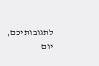לתגובותיכם, יום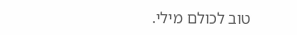טוב לכולם מילי.